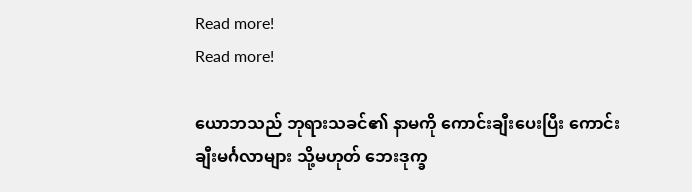Read more!
Read more!

ယောဘသည် ဘုရားသခင်၏ နာမကို ကောင်းချီးပေးပြီး ကောင်းချီးမင်္ဂလာများ သို့မဟုတ် ဘေးဒုက္ခ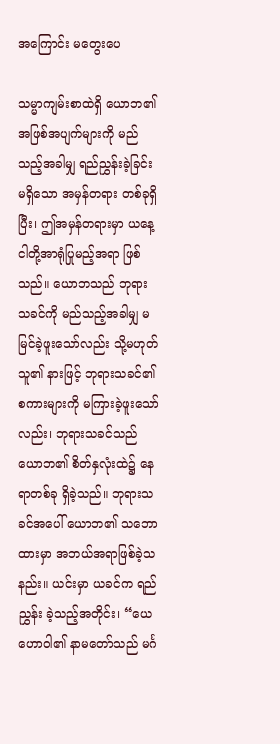အကြောင်း မတွေးပေ

သမ္မာကျမ်းစာထဲရှိ ယောဘ၏ အဖြစ်အပျက်များကို မည်သည့်အခါမျှ ရည်ညွှန်းခဲ့ခြင်း မရှိသော အမှန်တရား တစ်ခုရှိပြီး၊ ဤအမှန်တရားမှာ ယနေ့ ငါတို့အာရုံပြုမည့်အရာ ဖြစ်သည်။ ယောဘသည် ဘုရားသခင်ကို မည်သည့်အခါမျှ မမြင်ခဲ့ဖူးသော်လည်း သို့မဟုတ် သူ၏ နားဖြင့် ဘုရားသခင်၏ စကားများကို မကြားခဲ့ဖူးသော်လည်း၊ ဘုရားသခင်သည် ယောဘ၏ စိတ်နှလုံးထဲ၌ နေရာတစ်ခု ရှိခဲ့သည်။ ဘုရားသခင်အပေါ် ယောဘ၏ သဘောထားမှာ အဘယ်အရာဖြစ်ခဲ့သနည်း။ ယင်းမှာ ယခင်က ရည်ညွှန်း ခဲ့သည့်အတိုင်း၊ “ယေဟောဝါ၏ နာမတော်သည် မင်္ဂ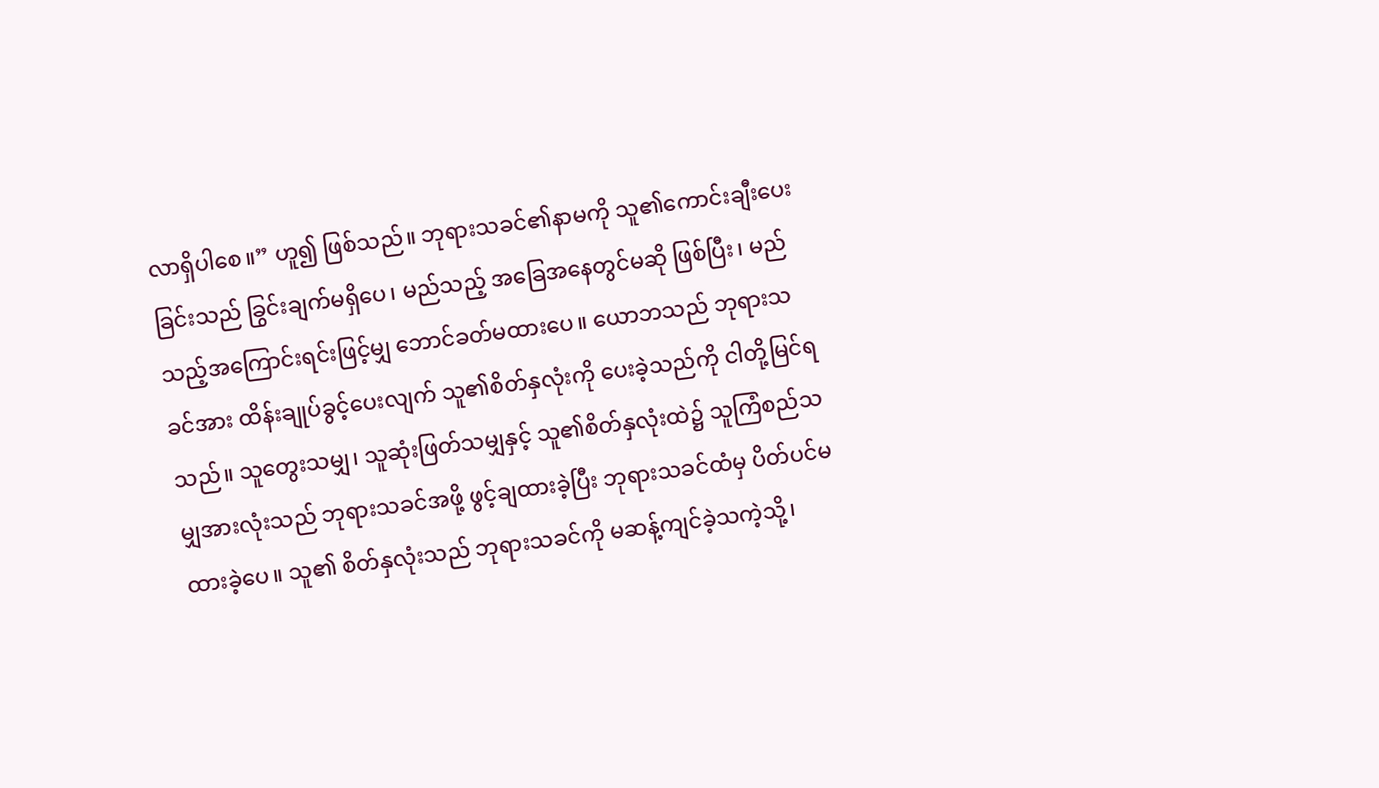လာရှိပါစေ။” ဟူ၍ ဖြစ်သည်။ ဘုရားသခင်၏နာမကို သူ၏ကောင်းချီးပေးခြင်းသည် ခြွင်းချက်မရှိပေ၊ မည်သည့် အခြေအနေတွင်မဆို ဖြစ်ပြီး၊ မည်သည့်အကြောင်းရင်းဖြင့်မျှ ဘောင်ခတ်မထားပေ။ ယောဘသည် ဘုရားသခင်အား ထိန်းချုပ်ခွင့်ပေးလျက် သူ၏စိတ်နှလုံးကို ပေးခဲ့သည်ကို ငါတို့မြင်ရသည်။ သူတွေးသမျှ၊ သူဆုံးဖြတ်သမျှနှင့် သူ၏စိတ်နှလုံးထဲ၌ သူကြံစည်သမျှအားလုံးသည် ဘုရားသခင်အဖို့ ဖွင့်ချထားခဲ့ပြီး ဘုရားသခင်ထံမှ ပိတ်ပင်မထားခဲ့ပေ။ သူ၏ စိတ်နှလုံးသည် ဘုရားသခင်ကို မဆန့်ကျင်ခဲ့သကဲ့သို့၊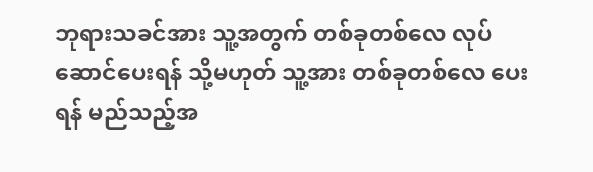ဘုရားသခင်အား သူ့အတွက် တစ်ခုတစ်လေ လုပ်ဆောင်ပေးရန် သို့မဟုတ် သူ့အား တစ်ခုတစ်လေ ပေးရန် မည်သည့်အ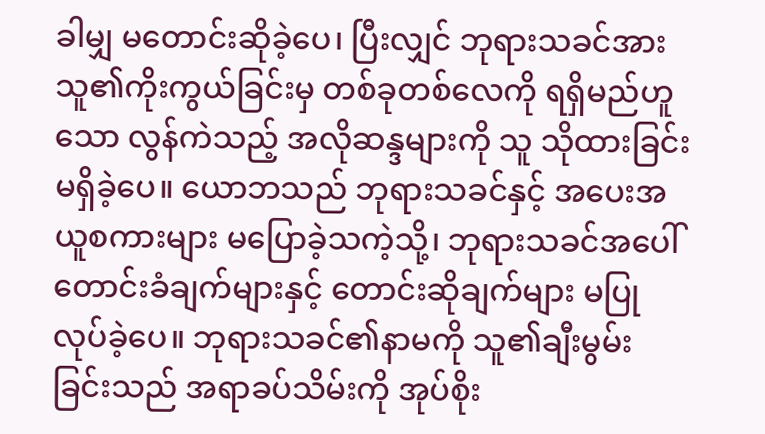ခါမျှ မတောင်းဆိုခဲ့ပေ၊ ပြီးလျှင် ဘုရားသခင်အား သူ၏ကိုးကွယ်ခြင်းမှ တစ်ခုတစ်လေကို ရရှိမည်ဟူသော လွန်ကဲသည့် အလိုဆန္ဒများကို သူ သိုထားခြင်း မရှိခဲ့ပေ။ ယောဘသည် ဘုရားသခင်နှင့် အပေးအယူစကားများ မပြောခဲ့သကဲ့သို့၊ ဘုရားသခင်အပေါ် တောင်းခံချက်များနှင့် တောင်းဆိုချက်များ မပြုလုပ်ခဲ့ပေ။ ဘုရားသခင်၏နာမကို သူ၏ချီးမွမ်းခြင်းသည် အရာခပ်သိမ်းကို အုပ်စိုး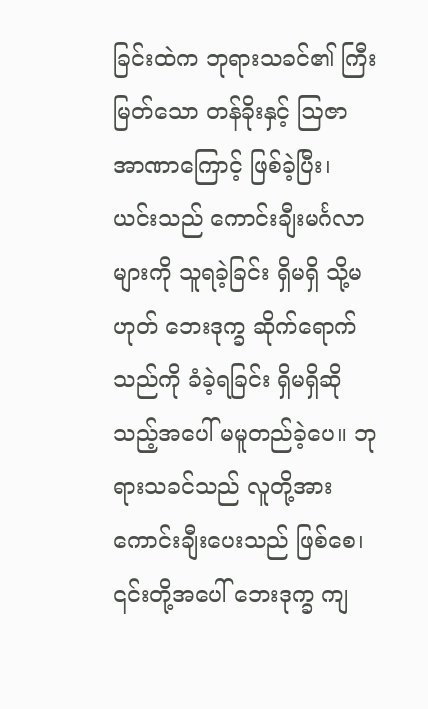ခြင်းထဲက ဘုရားသခင်၏ ကြီးမြတ်သော တန်ခိုးနှင့် ဩဇာအာဏာကြောင့် ဖြစ်ခဲ့ပြီး၊ ယင်းသည် ကောင်းချီးမင်္ဂလာများကို သူရခဲ့ခြင်း ရှိမရှိ သို့မဟုတ် ဘေးဒုက္ခ ဆိုက်ရောက်သည်ကို ခံခဲ့ရခြင်း ရှိမရှိဆိုသည့်အပေါ် မမူတည်ခဲ့ပေ။ ဘုရားသခင်သည် လူတို့အား ကောင်းချီးပေးသည် ဖြစ်စေ၊ ၎င်းတို့အပေါ် ဘေးဒုက္ခ ကျ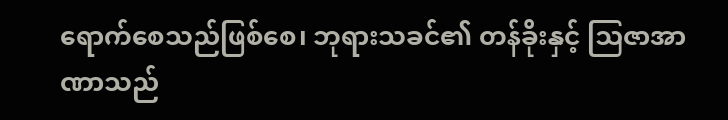ရောက်စေသည်ဖြစ်စေ၊ ဘုရားသခင်၏ တန်ခိုးနှင့် ဩဇာအာဏာသည်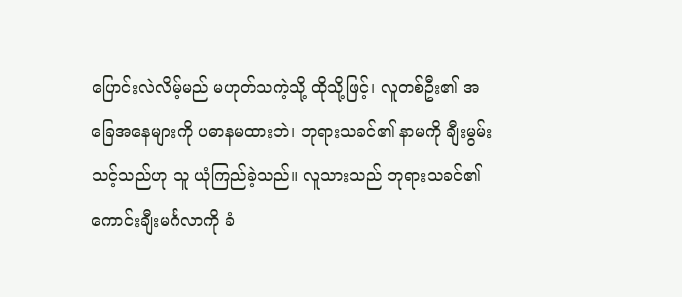ပြောင်းလဲလိမ့်မည် မဟုတ်သကဲ့သို့ ထိုသို့ဖြင့်၊ လူတစ်ဦး၏ အခြေအနေများကို ပဓာနမထားဘဲ၊ ဘုရားသခင်၏ နာမကို ချီးမွမ်းသင့်သည်ဟု သူ ယုံကြည်ခဲ့သည်။ လူသားသည် ဘုရားသခင်၏ ကောင်းချီးမင်္ဂလာကို ခံ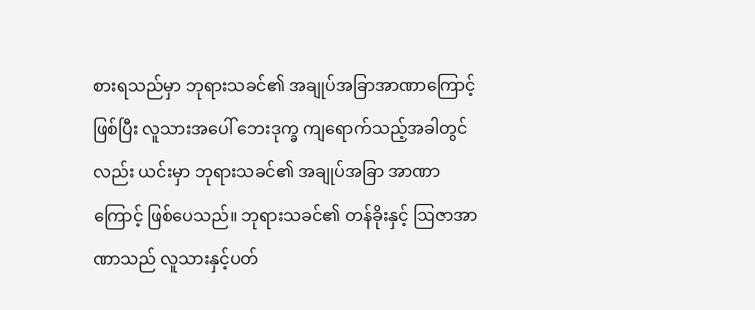စားရသည်မှာ ဘုရားသခင်၏ အချုပ်အခြာအာဏာကြောင့် ဖြစ်ပြီး လူသားအပေါ် ဘေးဒုက္ခ ကျရောက်သည့်အခါတွင်လည်း ယင်းမှာ ဘုရားသခင်၏ အချုပ်အခြာ အာဏာကြောင့် ဖြစ်ပေသည်။ ဘုရားသခင်၏ တန်ခိုးနှင့် ဩဇာအာဏာသည် လူသားနှင့်ပတ်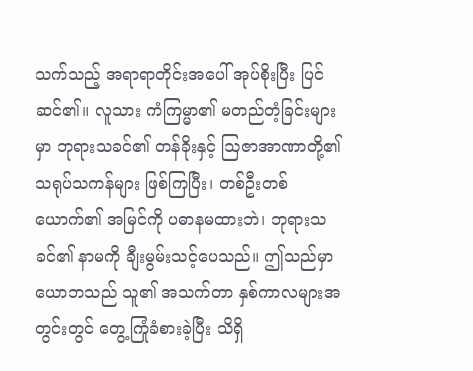သက်သည့် အရာရာတိုင်းအပေါ် အုပ်စိုးပြီး ပြင်ဆင်၏။ လူသား ကံကြမ္မာ၏ မတည်တံ့ခြင်းများမှာ ဘုရားသခင်၏ တန်ခိုးနှင့် ဩဇာအာဏာတို့၏ သရုပ်သကန်များ ဖြစ်ကြပြီး၊ တစ်ဦးတစ်ယောက်၏ အမြင်ကို ပဓာနမထားဘဲ၊ ဘုရားသခင်၏ နာမကို ချီးမွမ်းသင့်ပေသည်။ ဤသည်မှာ ယောဘသည် သူ၏ အသက်တာ နှစ်ကာလများအတွင်းတွင် တွေ့ကြုံခံစားခဲ့ပြီး သိရှိ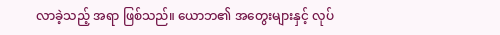လာခဲ့သည့် အရာ ဖြစ်သည်။ ယောဘ၏ အတွေးများနှင့် လုပ်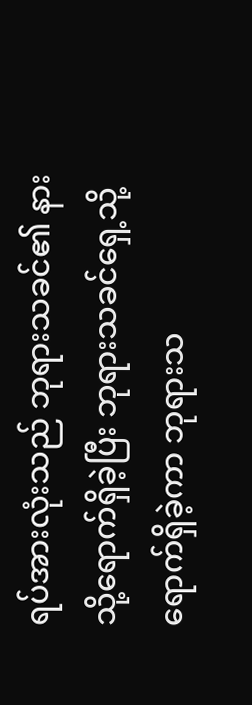ရပ်အားလုံးသည် ဘုရားသခင်၏ နားသို့ရောက်ရှိခဲ့ပြီး ဘုရားသခင်ရှေ့သို့ ရောက်ရှိခဲ့ကာ ဘုရားသ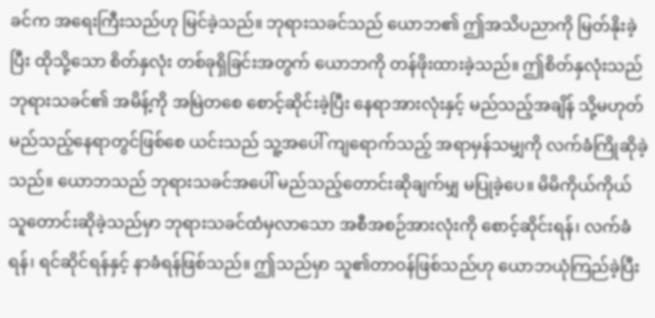ခင်က အရေးကြီးသည်ဟု မြင်ခဲ့သည်။ ဘုရားသခင်သည် ယောဘ၏ ဤအသိပညာကို မြတ်နိုးခဲ့ပြီး ထိုသို့သော စိတ်နှလုံး တစ်ခုရှိခြင်းအတွက် ယောဘကို တန်ဖိုးထားခဲ့သည်။ ဤစိတ်နှလုံးသည် ဘုရားသခင်၏ အမိန့်ကို အမြဲတစေ စောင့်ဆိုင်းခဲ့ပြီး နေရာအားလုံးနှင့် မည်သည့်အချိန် သို့မဟုတ် မည်သည့်နေရာတွင်ဖြစ်စေ ယင်းသည် သူ့အပေါ် ကျရောက်သည့် အရာမှန်သမျှကို လက်ခံကြိုဆိုခဲ့သည်။ ယောဘသည် ဘုရားသခင်အပေါ် မည်သည့်တောင်းဆိုချက်မျှ မပြုခဲ့ပေ။ မိမိကိုယ်ကိုယ် သူတောင်းဆိုခဲ့သည်မှာ ဘုရားသခင်ထံမှလာသော အစီအစဉ်အားလုံးကို စောင့်ဆိုင်းရန်၊ လက်ခံရန်၊ ရင်ဆိုင်ရန်နှင့် နာခံရန်ဖြစ်သည်။ ဤသည်မှာ သူ၏တာဝန်ဖြစ်သည်ဟု ယောဘယုံကြည်ခဲ့ပြီး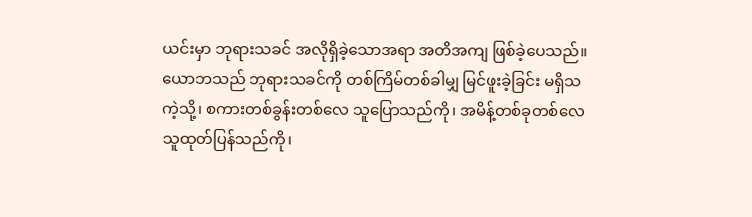ယင်းမှာ ဘုရားသခင် အလိုရှိခဲ့သောအရာ အတိအကျ ဖြစ်ခဲ့ပေသည်။ ယောဘသည် ဘုရားသခင်ကို တစ်ကြိမ်တစ်ခါမျှ မြင်ဖူးခဲ့ခြင်း မရှိသကဲ့သို့၊ စကားတစ်ခွန်းတစ်လေ သူပြောသည်ကို၊ အမိန့်တစ်ခုတစ်လေ သူထုတ်ပြန်သည်ကို၊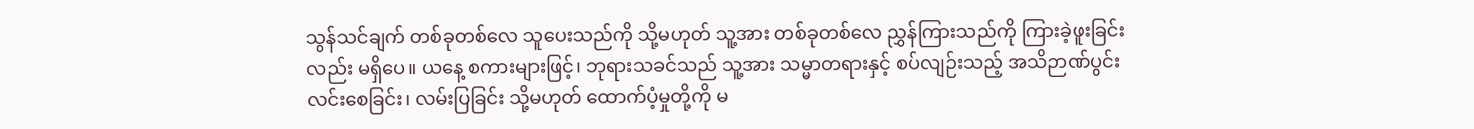သွန်သင်ချက် တစ်ခုတစ်လေ သူပေးသည်ကို သို့မဟုတ် သူ့အား တစ်ခုတစ်လေ ညွှန်ကြားသည်ကို ကြားခဲ့ဖူးခြင်းလည်း မရှိပေ။ ယနေ့ စကားများဖြင့်၊ ဘုရားသခင်သည် သူ့အား သမ္မာတရားနှင့် စပ်လျဉ်းသည့် အသိဉာဏ်ပွင်းလင်းစေခြင်း၊ လမ်းပြခြင်း သို့မဟုတ် ထောက်ပံ့မှုတို့ကို မ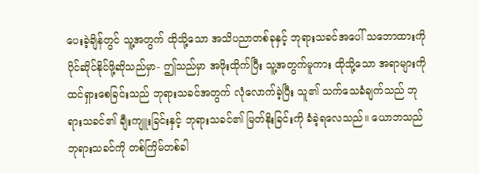ပေးခဲ့ချိန်တွင် သူ့အတွက် ထိုသို့သော အသိပညာတစ်ခုနှင့် ဘုရားသခင်အပေါ် သဘောထားကို ပိုင်ဆိုင်နိုင်ဖို့ဆိုသည်မှာ- ဤသည်မှာ အဖိုးထိုက်ပြီး သူ့အတွက်မူကား ထိုသို့သော အရာများကို ထင်ရှားစေခြင်းသည် ဘုရားသခင်အတွက် လုံလောက်ခဲ့ပြီး သူ၏ သက်သေခံချက်သည် ဘုရားသခင်၏ ချီးကျူးခြင်းနှင့် ဘုရားသခင်၏ မြတ်နိုးခြင်းကို ခံခဲ့ရလေသည်။ ယောဘသည် ဘုရားသခင်ကို တစ်ကြိမ်တစ်ခါ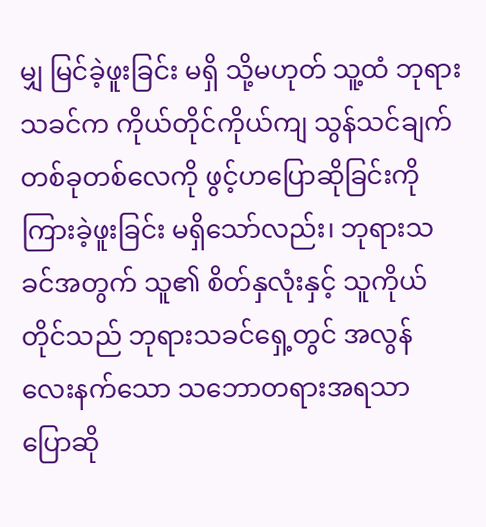မျှ မြင်ခဲ့ဖူးခြင်း မရှိ သို့မဟုတ် သူ့ထံ ဘုရားသခင်က ကိုယ်တိုင်ကိုယ်ကျ သွန်သင်ချက် တစ်ခုတစ်လေကို ဖွင့်ဟပြောဆိုခြင်းကို ကြားခဲ့ဖူးခြင်း မရှိသော်လည်း၊ ဘုရားသခင်အတွက် သူ၏ စိတ်နှလုံးနှင့် သူကိုယ်တိုင်သည် ဘုရားသခင်ရှေ့တွင် အလွန်လေးနက်သော သဘောတရားအရသာ ပြောဆို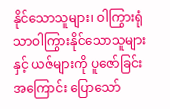နိုင်သောသူများ၊ ဝါကြွားရုံသာဝါကြွားနိုင်သောသူများနှင့် ယဇ်များကို ပူဇော်ခြင်း အကြောင်း ပြောသော်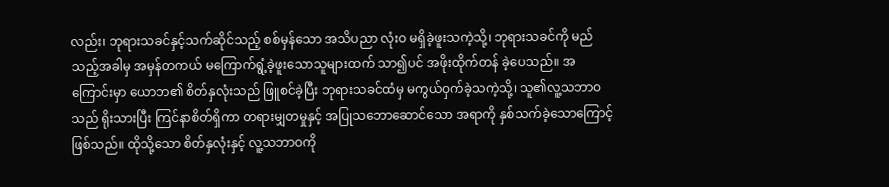လည်း၊ ဘုရားသခင်နှင့်သက်ဆိုင်သည့် စစ်မှန်သော အသိပညာ လုံးဝ မရှိခဲ့ဖူးသကဲ့သို့၊ ဘုရားသခင်ကို မည်သည့်အခါမှ အမှန်တကယ် မကြောက်ရွံ့ခဲ့ဖူးသောသူများထက် သာ၍ပင် အဖိုးထိုက်တန် ခဲ့ပေသည်။ အကြောင်းမှာ ယောဘ၏ စိတ်နှလုံးသည် ဖြူစင်ခဲ့ပြီး ဘုရားသခင်ထံမှ မကွယ်ဝှက်ခဲ့သကဲ့သို့၊ သူ၏လူ့သဘာဝသည် ရိုးသားပြီး ကြင်နာစိတ်ရှိကာ တရားမျှတမှုနှင့် အပြုသဘောဆောင်သော အရာကို နှစ်သက်ခဲ့သောကြောင့် ဖြစ်သည်။ ထိုသို့သော စိတ်နှလုံးနှင့် လူ့သဘာဝကို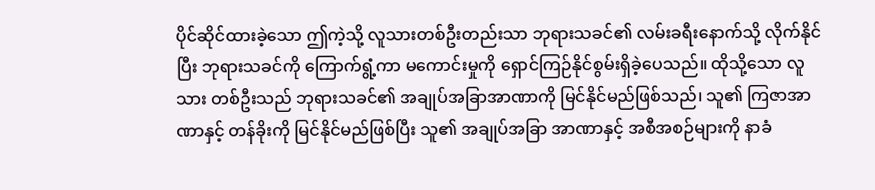ပိုင်ဆိုင်ထားခဲ့သော ဤကဲ့သို့ လူသားတစ်ဦးတည်းသာ ဘုရားသခင်၏ လမ်းခရီးနောက်သို့ လိုက်နိုင်ပြီး ဘုရားသခင်ကို ကြောက်ရွံ့ကာ မကောင်းမှုကို ရှောင်ကြဉ်နိုင်စွမ်းရှိခဲ့ပေသည်။ ထိုသို့သော လူသား တစ်ဦးသည် ဘုရားသခင်၏ အချုပ်အခြာအာဏာကို မြင်နိုင်မည်ဖြစ်သည်၊ သူ၏ ကြဇာအာဏာနှင့် တန်ခိုးကို မြင်နိုင်မည်ဖြစ်ပြီး သူ၏ အချုပ်အခြာ အာဏာနှင့် အစီအစဉ်များကို နာခံ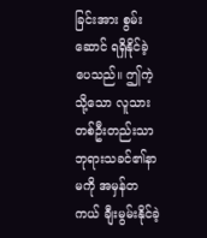ခြင်းအား စွမ်းဆောင် ရရှိနိုင်ခဲ့ပေသည်။ ဤကဲ့သို့သော လူသားတစ်ဦးတည်းသာ ဘုရားသခင်၏နာမကို အမှန်တကယ် ချီးမွမ်းနိုင်ခဲ့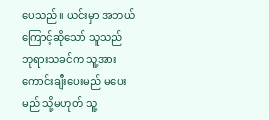ပေသည်။ ယင်းမှာ အဘယ်ကြောင့်ဆိုသော် သူသည် ဘုရားသခင်က သူ့အား ကောင်းချီးပေးမည် မပေးမည် သို့မဟုတ် သူ့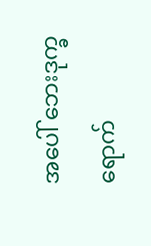အပေါ် ဘေးဒုက္ခ ရောက်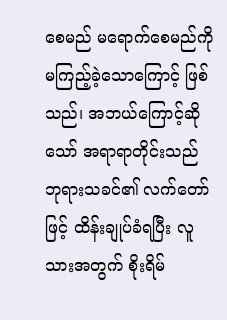စေမည် မရောက်စေမည်ကို မကြည့်ခဲ့သောကြောင့် ဖြစ်သည်၊ အဘယ်ကြောင့်ဆိုသော် အရာရာတိုင်းသည် ဘုရားသခင်၏ လက်တော်ဖြင့် ထိန်းချုပ်ခံရပြီး လူသားအတွက် စိုးရိမ်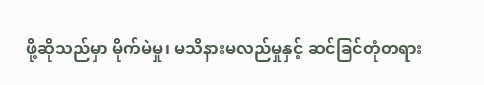ဖို့ဆိုသည်မှာ မိုက်မဲမှု၊ မသိနားမလည်မှုနှင့် ဆင်ခြင်တုံတရား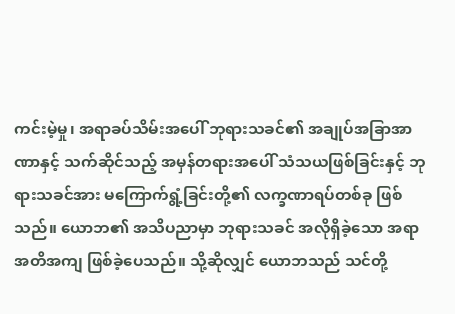ကင်းမဲ့မှု၊ အရာခပ်သိမ်းအပေါ် ဘုရားသခင်၏ အချုပ်အခြာအာဏာနှင့် သက်ဆိုင်သည့် အမှန်တရားအပေါ် သံသယဖြစ်ခြင်းနှင့် ဘုရားသခင်အား မကြောက်ရွံ့ခြင်းတို့၏ လက္ခဏာရပ်တစ်ခု ဖြစ်သည်။ ယောဘ၏ အသိပညာမှာ ဘုရားသခင် အလိုရှိခဲ့သော အရာ အတိအကျ ဖြစ်ခဲ့ပေသည်။ သို့ဆိုလျှင် ယောဘသည် သင်တို့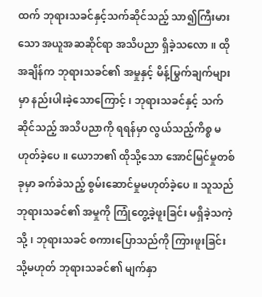ထက် ဘုရားသခင်နှင့်သက်ဆိုင်သည့် သာ၍ကြီးမားသော အယူအဆဆိုင်ရာ အသိပညာ ရှိခဲ့သလော။ ထိုအချိန်က ဘုရားသခင်၏ အမှုနှင့် မိန့်မြွက်ချက်များမှာ နည်းပါးခဲ့သောကြောင့်၊ ဘုရားသခင်နှင့် သက်ဆိုင်သည့် အသိပညာကို ရရန်မှာ လွယ်သည့်ကိစ္စ မဟုတ်ခဲ့ပေ။ ယောဘ၏ ထိုသို့သော အောင်မြင်မှုတစ်ခုမှာ ခက်ခဲသည့် စွမ်းဆောင်မှုမဟုတ်ခဲ့ပေ။ သူသည် ဘုရားသခင်၏ အမှုကို ကြုံတွေ့ခဲ့ဖူးခြင်း မရှိခဲ့သကဲ့သို့၊ ဘုရားသခင် စကားပြောသည်ကို ကြားဖူးခြင်း သို့မဟုတ် ဘုရားသခင်၏ မျက်နှာ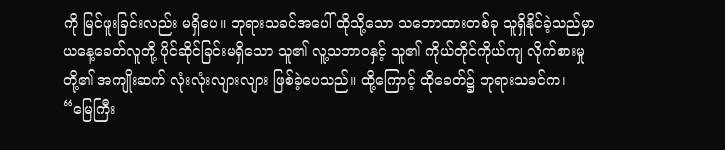ကို မြင်ဖူးခြင်းလည်း မရှိပေ။ ဘုရားသခင်အပေါ် ထိုသို့သော သဘောထားတစ်ခု သူရှိနိုင်ခဲ့သည်မှာ ယနေ့ခေတ်လူတို့ ပိုင်ဆိုင်ခြင်းမရှိသော သူ၏ လူ့သဘာဝနှင့် သူ၏ ကိုယ်တိုင်ကိုယ်ကျ လိုက်စားမှုတို့၏ အကျိုးဆက် လုံးလုံးလျားလျား ဖြစ်ခဲ့ပေသည်။ ထို့ကြောင့် ထိုခေတ်၌ ဘုရားသခင်က၊ “မြေကြီး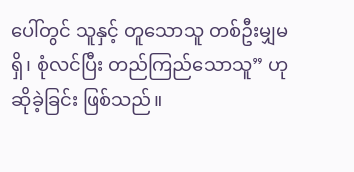ပေါ်တွင် သူနှင့် တူသောသူ တစ်ဦးမျှမရှိ၊ စုံလင်ပြီး တည်ကြည်သောသူ” ဟုဆိုခဲ့ခြင်း ဖြစ်သည်။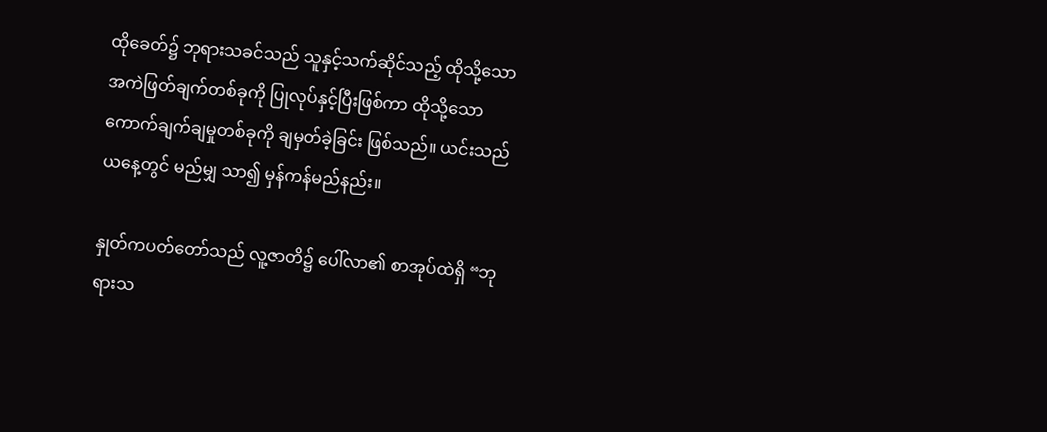ထိုခေတ်၌ ဘုရားသခင်သည် သူနှင့်သက်ဆိုင်သည့် ထိုသို့သော အကဲဖြတ်ချက်တစ်ခုကို ပြုလုပ်နှင့်ပြီးဖြစ်ကာ ထိုသို့သော ကောက်ချက်ချမှုတစ်ခုကို ချမှတ်ခဲ့ခြင်း ဖြစ်သည်။ ယင်းသည် ယနေ့တွင် မည်မျှ သာ၍ မှန်ကန်မည်နည်း။

နှုတ်ကပတ်တော်သည် လူ့ဇာတိ၌ ပေါ်လာ၏ စာအုပ်ထဲရှိ “ဘုရားသ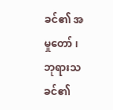ခင်၏ အမှုတော်၊ ဘုရားသခင်၏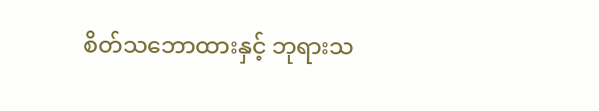စိတ်သဘောထားနှင့် ဘုရားသ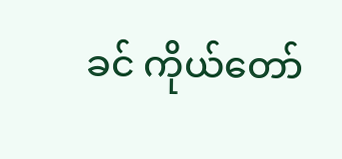ခင် ကိုယ်တော်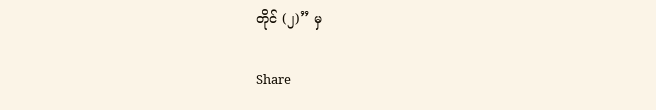တိုင် (၂)” မှ

Share